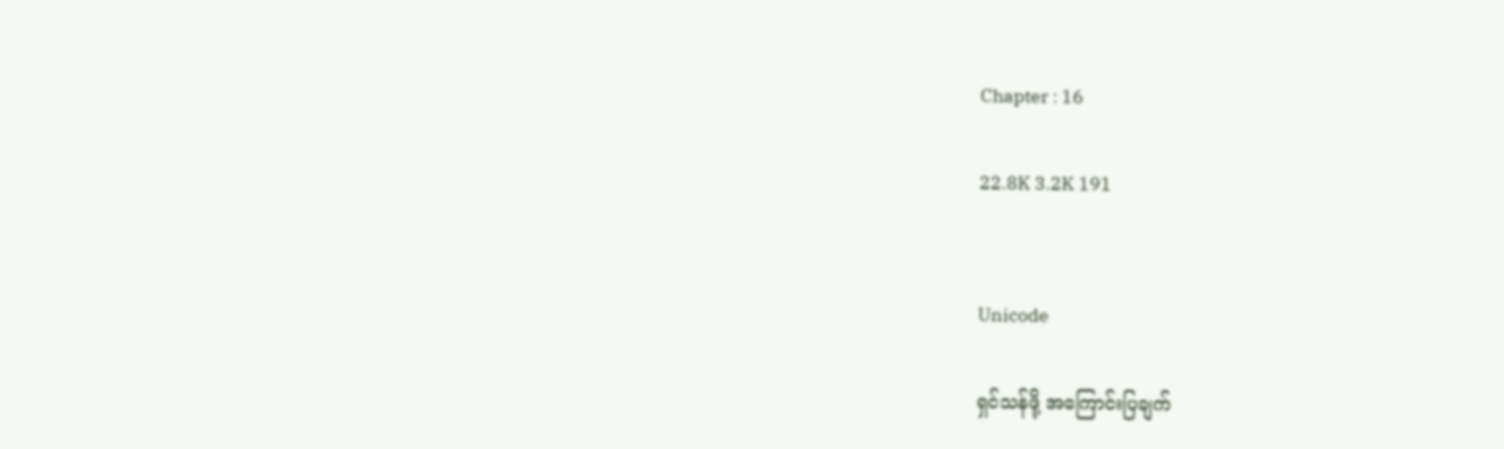Chapter : 16

22.8K 3.2K 191


Unicode

ရှင်သန်ဖို့ အကြောင်းပြချက်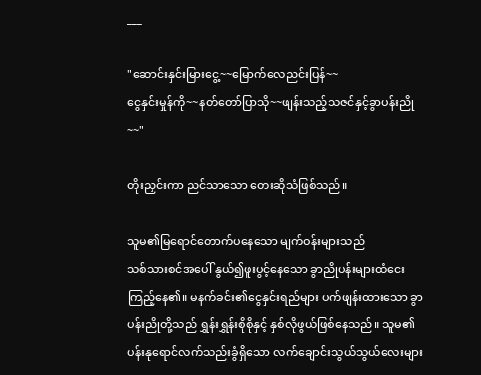___

"ဆောင်းနှင်းမြားငွေ့~~မြောက်လေညင်းပြန်~~
ငွေနှင်းမှုန်ကို~~နတ်တော်ပြာသို~~ဖျန်းသည့်သဇင်နှင့်ခွာပန်းညို~~"

တိုးညှင်းကာ ညင်သာသော တေးဆိုသံဖြစ်သည်။

သူမ၏မြရောင်တောက်ပနေသော မျက်ဝန်းများသည်
သစ်သားစင်အပေါ် နွယ်၍ဖူးပွင့်နေသော ခွာညိုပန်းများထံငေးကြည့်နေ၏။ မနက်ခင်း၏ငွေနှင်းရည်များ ပက်ဖျန်းထားသော ခွာပန်းညိုတို့သည် ရွှန်းရွှန်းစိုစိုနှင့် နှစ်လိုဖွယ်ဖြစ်နေသည်။ သူမ၏ပန်းနုရောင်လက်သည်းခွံရှိသော လက်ချောင်းသွယ်သွယ်လေးများ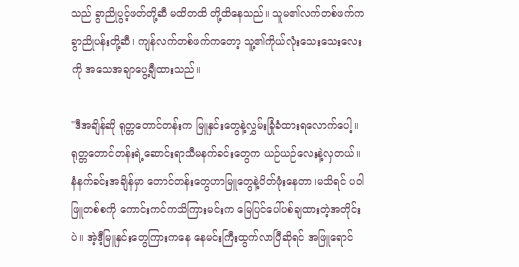သည် ခွာညိုပွင့်ဖတ်တို့ဆီ မထိတထိ တို့ထိနေသည်။ သူမ၏လက်တစ်ဖက်က
ခွာညိုပန်းတို့ဆီ၊ ကျန်လက်တစ်ဖက်ကတော့ သူ့၏ကိုယ်လုံးသေးသေးလေးကို အသေအချာပွေ့ချီထားသည်။

"ဒီအချိန်ဆို ရုတ္တတောင်တန်းက မြူနှင်းတွေနဲ့လွှမ်းခြုံခံထားရလောက်ပေါ့။ ရုတ္တတောင်တန်းရဲ့ဆောင်းရာသီမနက်ခင်းတွေက ယဉ်ယဉ်လေးနဲ့လှတယ်။ နံနက်ခင်းအချိန်မှာ တောင်တန်းတွေဟာမြူတွေနဲ့ပိတ်ဖုံးနေတာ၊မသိရင် ပဝါဖြူတစ်စကို ကောင်းကင်ကသိကြားမင်းက မြေပြင်ပေါ်ပစ်ချထားတဲ့အတိုင်းပဲ။ အဲ့ဒီ့မြူနှင်းတွေကြားကနေ နေမင်းကြီးထွက်လာပြီဆိုရင် အဖြူရောင်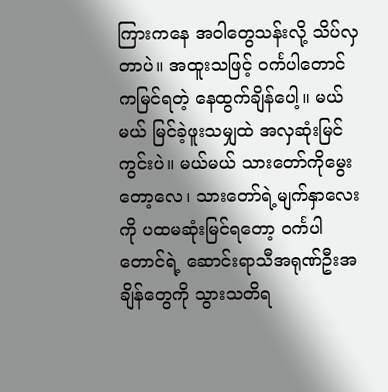ကြားကနေ အဝါတွေသန်းလို့ သိပ်လှတာပဲ။ အထူးသဖြင့် ဝင်္ကပါတောင်ကမြင်ရတဲ့ နေထွက်ချိန်ပေါ့။ မယ်မယ် မြင်ခဲ့ဖူးသမျှထဲ အလှဆုံးမြင်ကွင်းပဲ။ မယ်မယ် သားတော်ကိုမွေးတော့လေ၊ သားတော်ရဲ့မျက်နှာလေးကို ပထမဆုံးမြင်ရတော့ ဝင်္ကပါတောင်ရဲ့ ဆောင်းရာသီအရုဏ်ဦးအချိန်တွေကို သွားသတိရ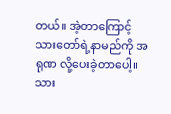တယ်။ အဲ့တာကြောင့် သားတော်ရဲ့နာမည်ကို အရုဏ လို့ပေးခဲ့တာပေါ့။ သား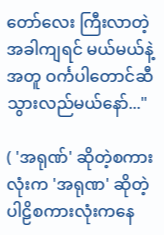တော်လေး ကြီးလာတဲ့အခါကျရင် မယ်မယ်နဲ့အတူ ဝင်္ကပါတောင်ဆီ သွားလည်မယ်နော်..."

( 'အရုဏ်' ဆိုတဲ့စကားလုံးက 'အရုဏ' ဆိုတဲ့ပါဠိစကားလုံးကနေ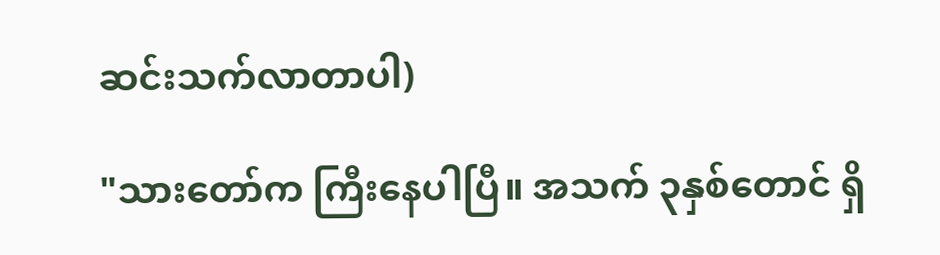ဆင်းသက်လာတာပါ)

"သားတော်က ကြီးနေပါပြီ။ အသက် ၃နှစ်တောင် ရှိ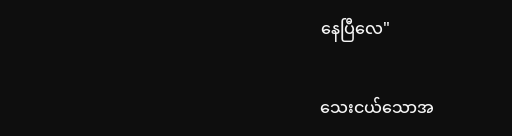နေပြီလေ"

သေးငယ်သောအ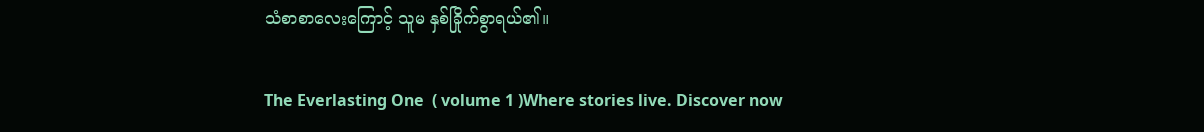သံစာစာလေးကြောင့် သူမ နှစ်ခြိုက်စွာရယ်၏။

The Everlasting One  ( volume 1 )Where stories live. Discover now